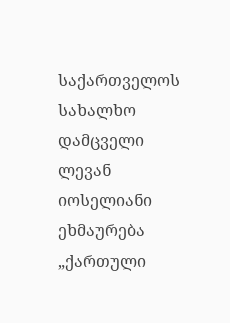საქართველოს სახალხო დამცველი ლევან იოსელიანი ეხმაურება „ქართული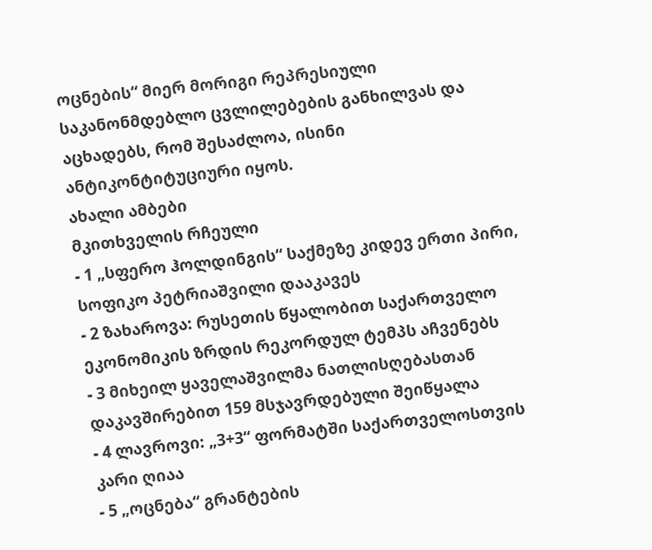ოცნების“ მიერ მორიგი რეპრესიული საკანონმდებლო ცვლილებების განხილვას და აცხადებს, რომ შესაძლოა, ისინი ანტიკონტიტუციური იყოს.
ახალი ამბები
მკითხველის რჩეული
- 1 „სფერო ჰოლდინგის“ საქმეზე კიდევ ერთი პირი, სოფიკო პეტრიაშვილი დააკავეს
- 2 ზახაროვა: რუსეთის წყალობით საქართველო ეკონომიკის ზრდის რეკორდულ ტემპს აჩვენებს
- 3 მიხეილ ყაველაშვილმა ნათლისღებასთან დაკავშირებით 159 მსჯავრდებული შეიწყალა
- 4 ლავროვი: „3+3“ ფორმატში საქართველოსთვის კარი ღიაა
- 5 „ოცნება“ გრანტების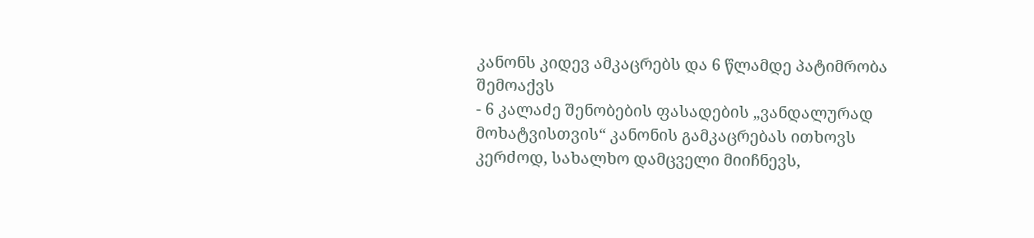კანონს კიდევ ამკაცრებს და 6 წლამდე პატიმრობა შემოაქვს
- 6 კალაძე შენობების ფასადების „ვანდალურად მოხატვისთვის“ კანონის გამკაცრებას ითხოვს
კერძოდ, სახალხო დამცველი მიიჩნევს,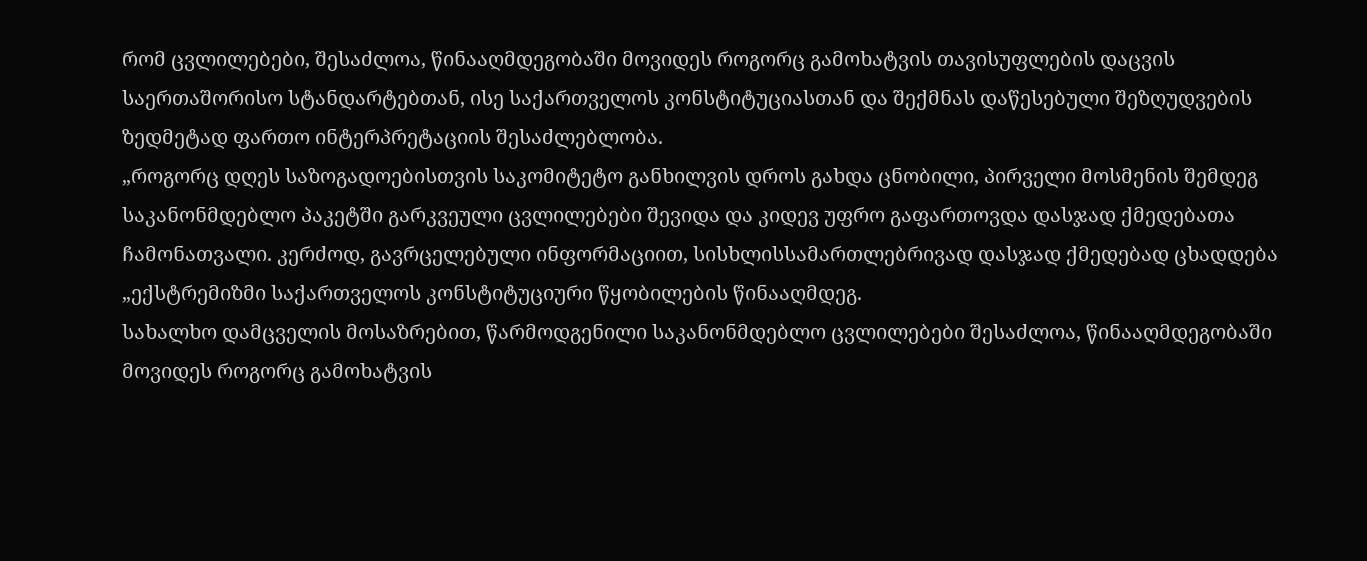რომ ცვლილებები, შესაძლოა, წინააღმდეგობაში მოვიდეს როგორც გამოხატვის თავისუფლების დაცვის საერთაშორისო სტანდარტებთან, ისე საქართველოს კონსტიტუციასთან და შექმნას დაწესებული შეზღუდვების ზედმეტად ფართო ინტერპრეტაციის შესაძლებლობა.
„როგორც დღეს საზოგადოებისთვის საკომიტეტო განხილვის დროს გახდა ცნობილი, პირველი მოსმენის შემდეგ საკანონმდებლო პაკეტში გარკვეული ცვლილებები შევიდა და კიდევ უფრო გაფართოვდა დასჯად ქმედებათა ჩამონათვალი. კერძოდ, გავრცელებული ინფორმაციით, სისხლისსამართლებრივად დასჯად ქმედებად ცხადდება „ექსტრემიზმი საქართველოს კონსტიტუციური წყობილების წინააღმდეგ.
სახალხო დამცველის მოსაზრებით, წარმოდგენილი საკანონმდებლო ცვლილებები შესაძლოა, წინააღმდეგობაში მოვიდეს როგორც გამოხატვის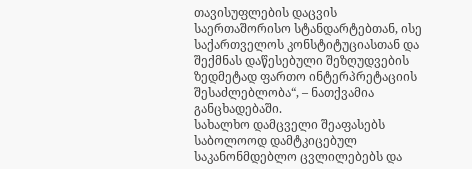თავისუფლების დაცვის საერთაშორისო სტანდარტებთან, ისე საქართველოს კონსტიტუციასთან და შექმნას დაწესებული შეზღუდვების ზედმეტად ფართო ინტერპრეტაციის შესაძლებლობა“, – ნათქვამია განცხადებაში.
სახალხო დამცველი შეაფასებს საბოლოოდ დამტკიცებულ საკანონმდებლო ცვლილებებს და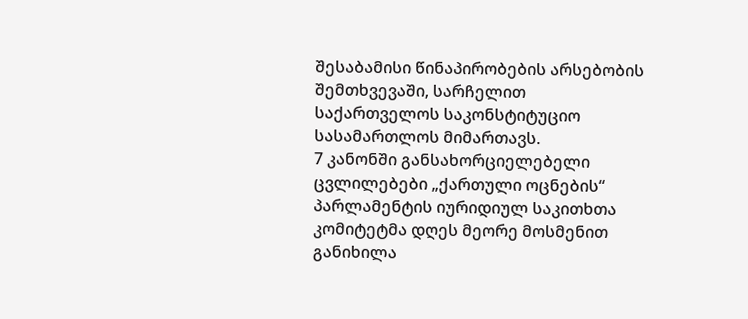შესაბამისი წინაპირობების არსებობის შემთხვევაში, სარჩელით საქართველოს საკონსტიტუციო სასამართლოს მიმართავს.
7 კანონში განსახორციელებელი ცვლილებები „ქართული ოცნების“ პარლამენტის იურიდიულ საკითხთა კომიტეტმა დღეს მეორე მოსმენით განიხილა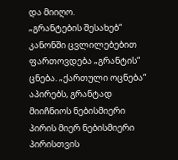და მიიღო.
„გრანტების შესახებ“ კანონში ცვლილებებით ფართოვდება „გრანტის“ ცნება. „ქართული ოცნება“ აპირებს, გრანტად მიიჩნიოს ნებისმიერი პირის მიერ ნებისმიერი პირისთვის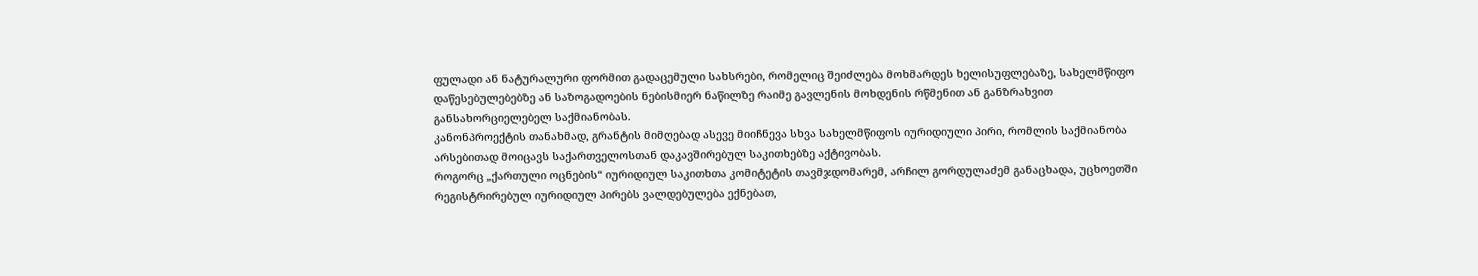ფულადი ან ნატურალური ფორმით გადაცემული სახსრები, რომელიც შეიძლება მოხმარდეს ხელისუფლებაზე, სახელმწიფო დაწესებულებებზე ან საზოგადოების ნებისმიერ ნაწილზე რაიმე გავლენის მოხდენის რწმენით ან განზრახვით განსახორციელებელ საქმიანობას.
კანონპროექტის თანახმად, გრანტის მიმღებად ასევე მიიჩნევა სხვა სახელმწიფოს იურიდიული პირი, რომლის საქმიანობა არსებითად მოიცავს საქართველოსთან დაკავშირებულ საკითხებზე აქტივობას.
როგორც „ქართული ოცნების“ იურიდიულ საკითხთა კომიტეტის თავმჯდომარემ, არჩილ გორდულაძემ განაცხადა, უცხოეთში რეგისტრირებულ იურიდიულ პირებს ვალდებულება ექნებათ,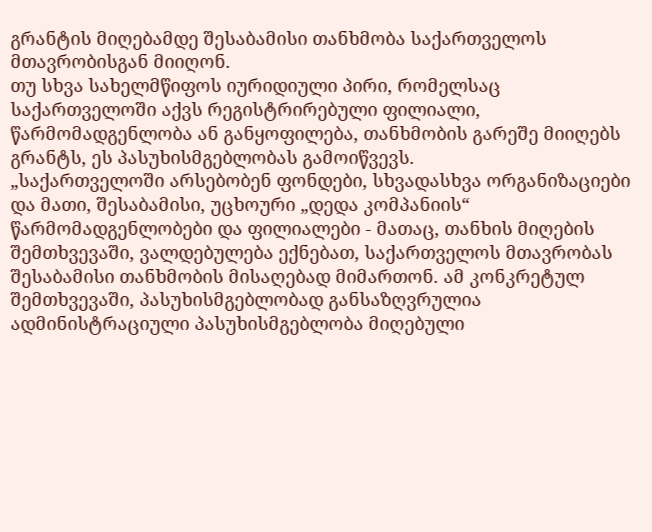გრანტის მიღებამდე შესაბამისი თანხმობა საქართველოს მთავრობისგან მიიღონ.
თუ სხვა სახელმწიფოს იურიდიული პირი, რომელსაც საქართველოში აქვს რეგისტრირებული ფილიალი, წარმომადგენლობა ან განყოფილება, თანხმობის გარეშე მიიღებს გრანტს, ეს პასუხისმგებლობას გამოიწვევს.
„საქართველოში არსებობენ ფონდები, სხვადასხვა ორგანიზაციები და მათი, შესაბამისი, უცხოური „დედა კომპანიის“ წარმომადგენლობები და ფილიალები - მათაც, თანხის მიღების შემთხვევაში, ვალდებულება ექნებათ, საქართველოს მთავრობას შესაბამისი თანხმობის მისაღებად მიმართონ. ამ კონკრეტულ შემთხვევაში, პასუხისმგებლობად განსაზღვრულია ადმინისტრაციული პასუხისმგებლობა მიღებული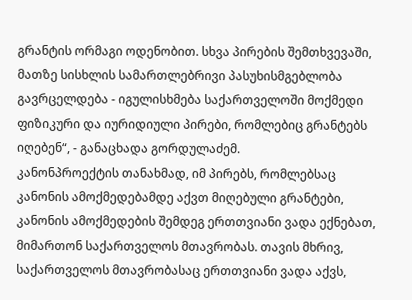გრანტის ორმაგი ოდენობით. სხვა პირების შემთხვევაში, მათზე სისხლის სამართლებრივი პასუხისმგებლობა გავრცელდება - იგულისხმება საქართველოში მოქმედი ფიზიკური და იურიდიული პირები, რომლებიც გრანტებს იღებენ“, - განაცხადა გორდულაძემ.
კანონპროექტის თანახმად, იმ პირებს, რომლებსაც კანონის ამოქმედებამდე აქვთ მიღებული გრანტები, კანონის ამოქმედების შემდეგ ერთთვიანი ვადა ექნებათ, მიმართონ საქართველოს მთავრობას. თავის მხრივ, საქართველოს მთავრობასაც ერთთვიანი ვადა აქვს,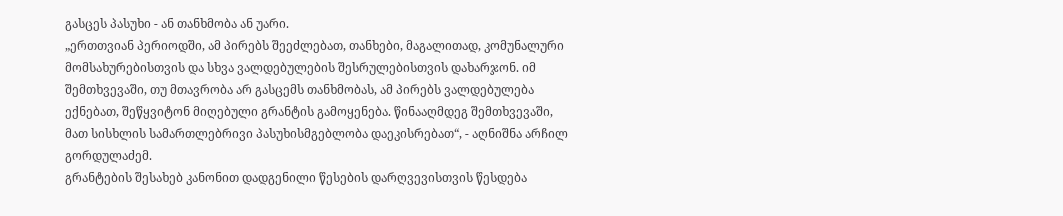გასცეს პასუხი - ან თანხმობა ან უარი.
„ერთთვიან პერიოდში, ამ პირებს შეეძლებათ, თანხები, მაგალითად, კომუნალური მომსახურებისთვის და სხვა ვალდებულების შესრულებისთვის დახარჯონ. იმ შემთხვევაში, თუ მთავრობა არ გასცემს თანხმობას, ამ პირებს ვალდებულება ექნებათ, შეწყვიტონ მიღებული გრანტის გამოყენება. წინააღმდეგ შემთხვევაში, მათ სისხლის სამართლებრივი პასუხისმგებლობა დაეკისრებათ“, - აღნიშნა არჩილ გორდულაძემ.
გრანტების შესახებ კანონით დადგენილი წესების დარღვევისთვის წესდება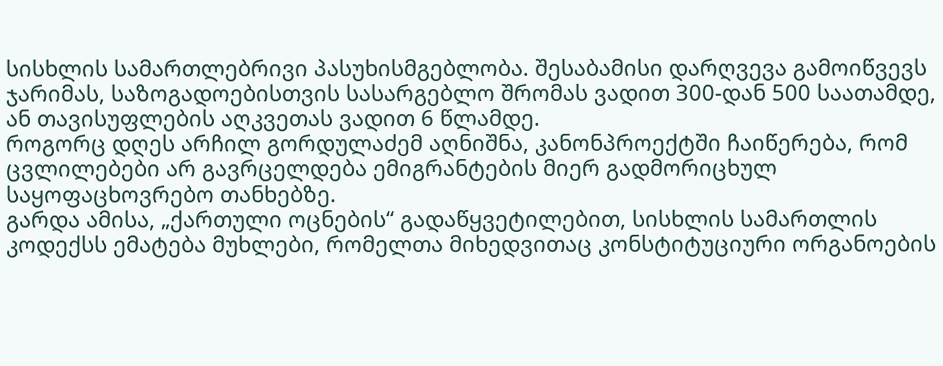სისხლის სამართლებრივი პასუხისმგებლობა. შესაბამისი დარღვევა გამოიწვევს ჯარიმას, საზოგადოებისთვის სასარგებლო შრომას ვადით 300-დან 500 საათამდე, ან თავისუფლების აღკვეთას ვადით 6 წლამდე.
როგორც დღეს არჩილ გორდულაძემ აღნიშნა, კანონპროექტში ჩაიწერება, რომ ცვლილებები არ გავრცელდება ემიგრანტების მიერ გადმორიცხულ საყოფაცხოვრებო თანხებზე.
გარდა ამისა, „ქართული ოცნების“ გადაწყვეტილებით, სისხლის სამართლის კოდექსს ემატება მუხლები, რომელთა მიხედვითაც კონსტიტუციური ორგანოების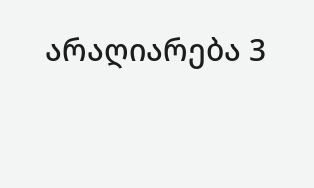არაღიარება 3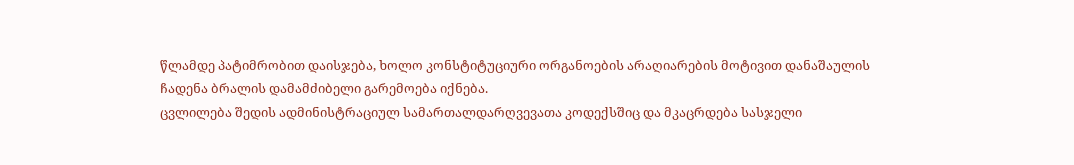წლამდე პატიმრობით დაისჯება, ხოლო კონსტიტუციური ორგანოების არაღიარების მოტივით დანაშაულის ჩადენა ბრალის დამამძიბელი გარემოება იქნება.
ცვლილება შედის ადმინისტრაციულ სამართალდარღვევათა კოდექსშიც და მკაცრდება სასჯელი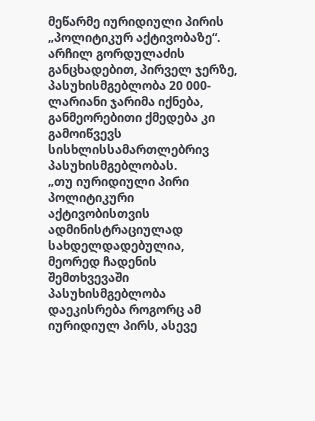მეწარმე იურიდიული პირის „პოლიტიკურ აქტივობაზე“. არჩილ გორდულაძის განცხადებით, პირველ ჯერზე, პასუხისმგებლობა 20 000-ლარიანი ჯარიმა იქნება, განმეორებითი ქმედება კი გამოიწვევს სისხლისსამართლებრივ პასუხისმგებლობას.
„თუ იურიდიული პირი პოლიტიკური აქტივობისთვის ადმინისტრაციულად სახდელდადებულია, მეორედ ჩადენის შემთხვევაში პასუხისმგებლობა დაეკისრება როგორც ამ იურიდიულ პირს, ასევე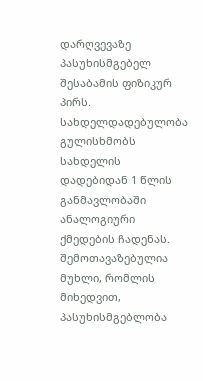დარღვევაზე პასუხისმგებელ შესაბამის ფიზიკურ პირს. სახდელდადებულობა გულისხმობს სახდელის დადებიდან 1 წლის განმავლობაში ანალოგიური ქმედების ჩადენას. შემოთავაზებულია მუხლი, რომლის მიხედვით, პასუხისმგებლობა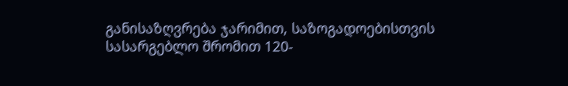განისაზღვრება ჯარიმით, საზოგადოებისთვის სასარგებლო შრომით 120-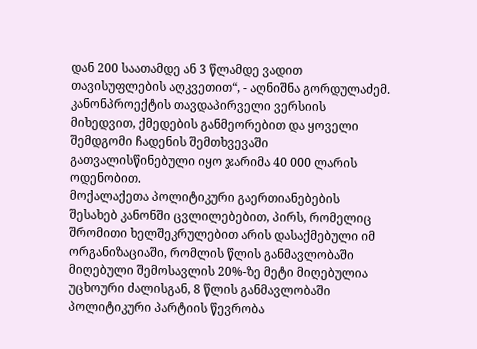დან 200 საათამდე ან 3 წლამდე ვადით თავისუფლების აღკვეთით“, - აღნიშნა გორდულაძემ.
კანონპროექტის თავდაპირველი ვერსიის მიხედვით, ქმედების განმეორებით და ყოველი შემდგომი ჩადენის შემთხვევაში გათვალისწინებული იყო ჯარიმა 40 000 ლარის ოდენობით.
მოქალაქეთა პოლიტიკური გაერთიანებების შესახებ კანონში ცვლილებებით, პირს, რომელიც შრომითი ხელშეკრულებით არის დასაქმებული იმ ორგანიზაციაში, რომლის წლის განმავლობაში მიღებული შემოსავლის 20%-ზე მეტი მიღებულია უცხოური ძალისგან, 8 წლის განმავლობაში პოლიტიკური პარტიის წევრობა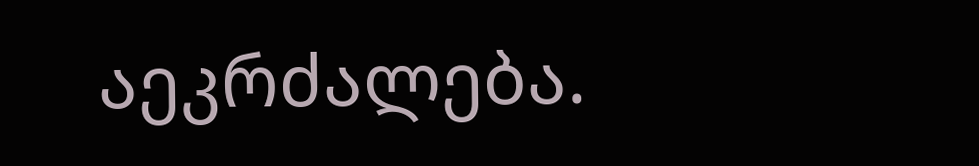აეკრძალება.